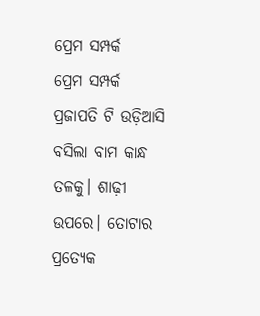ପ୍ରେମ ସମ୍ପର୍କ
ପ୍ରେମ ସମ୍ପର୍କ
ପ୍ରଜାପତି ଟି ଉଡ଼ିଆସି ବସିଲା ବାମ କାନ୍ଧ ତଳକୁ। ଶାଢ଼ୀ ଉପରେ। ତୋଟାର ପ୍ରତ୍ୟେକ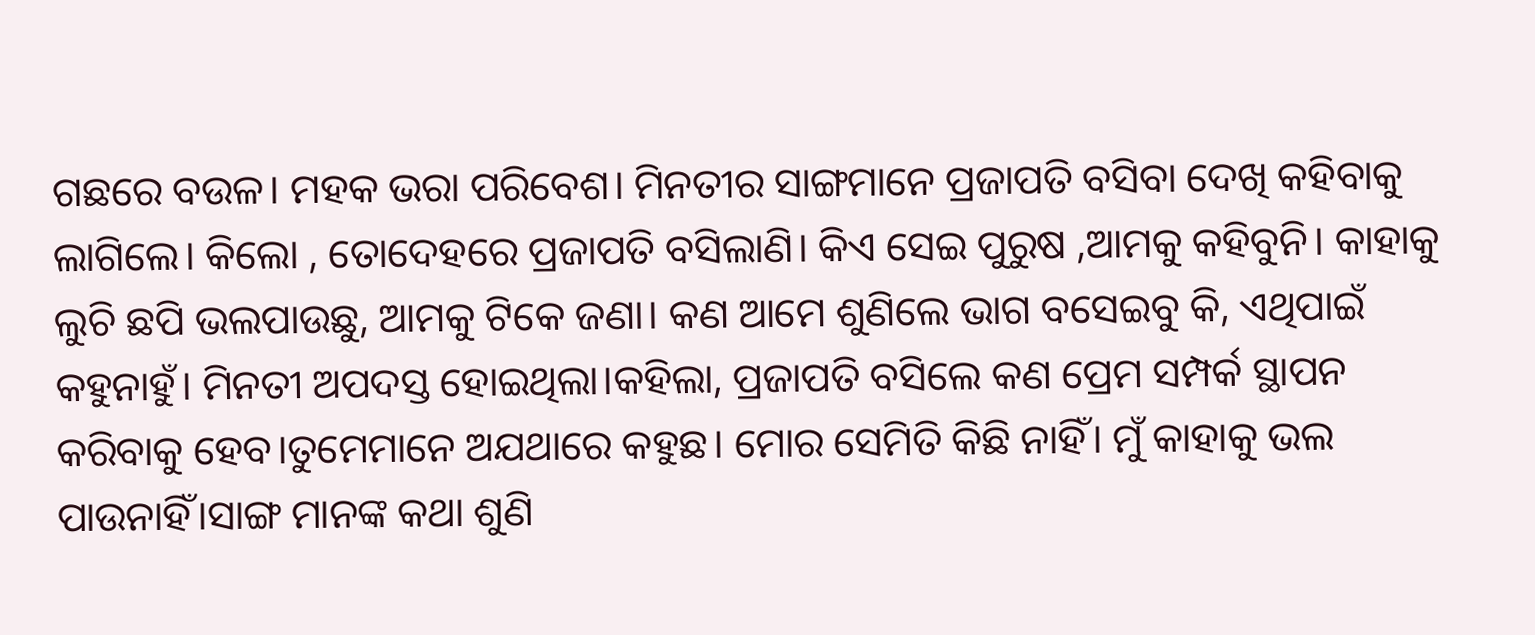ଗଛରେ ବଉଳ। ମହକ ଭରା ପରିବେଶ। ମିନତୀର ସାଙ୍ଗମାନେ ପ୍ରଜାପତି ବସିବା ଦେଖି କହିବାକୁ ଲାଗିଲେ। କିଲୋ , ତୋଦେହରେ ପ୍ରଜାପତି ବସିଲାଣି। କିଏ ସେଇ ପୁରୁଷ ,ଆମକୁ କହିବୁନି। କାହାକୁ ଲୁଚି ଛପି ଭଲପାଉଛୁ, ଆମକୁ ଟିକେ ଜଣା। କଣ ଆମେ ଶୁଣିଲେ ଭାଗ ବସେଇବୁ କି, ଏଥିପାଇଁ କହୁନାହୁଁ। ମିନତୀ ଅପଦସ୍ତ ହୋଇଥିଲା।କହିଲା, ପ୍ରଜାପତି ବସିଲେ କଣ ପ୍ରେମ ସମ୍ପର୍କ ସ୍ଥାପନ କରିବାକୁ ହେବ।ତୁମେମାନେ ଅଯଥାରେ କହୁଛ। ମୋର ସେମିତି କିଛି ନାହିଁ। ମୁଁ କାହାକୁ ଭଲ ପାଉନାହିଁ।ସାଙ୍ଗ ମାନଙ୍କ କଥା ଶୁଣି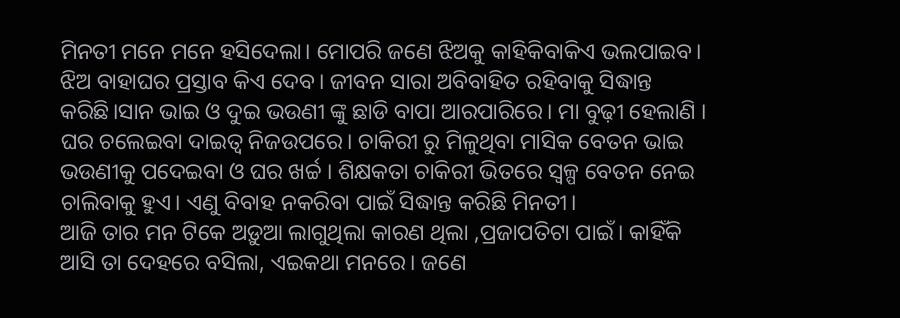ମିନତୀ ମନେ ମନେ ହସିଦେଲା। ମୋପରି ଜଣେ ଝିଅକୁ କାହିକିବାକିଏ ଭଲପାଇବ। ଝିଅ ବାହାଘର ପ୍ରସ୍ତାବ କିଏ ଦେବ। ଜୀବନ ସାରା ଅବିବାହିତ ରହିବାକୁ ସିଦ୍ଧାନ୍ତ କରିଛି।ସାନ ଭାଇ ଓ ଦୁଇ ଭଉଣୀ ଙ୍କୁ ଛାଡି ବାପା ଆରପାରିରେ। ମା ବୁଢ଼ୀ ହେଲାଣି । ଘର ଚଲେଇବା ଦାଇତ୍ୱ ନିଜଉପରେ। ଚାକିରୀ ରୁ ମିଳୁଥିବା ମାସିକ ବେତନ ଭାଇ ଭଉଣୀକୁ ପଦେଇବା ଓ ଘର ଖର୍ଚ୍ଚ । ଶିକ୍ଷକତା ଚାକିରୀ ଭିତରେ ସ୍ୱଳ୍ପ ବେତନ ନେଇ ଚାଲିବାକୁ ହୁଏ। ଏଣୁ ବିବାହ ନକରିବା ପାଇଁ ସିଦ୍ଧାନ୍ତ କରିଛି ମିନତୀ।
ଆଜି ତାର ମନ ଟିକେ ଅଡ଼ୁଆ ଲାଗୁଥିଲା କାରଣ ଥିଲା ,ପ୍ରଜାପତିଟା ପାଇଁ। କାହିଁକି ଆସି ତା ଦେହରେ ବସିଲା, ଏଇକଥା ମନରେ। ଜଣେ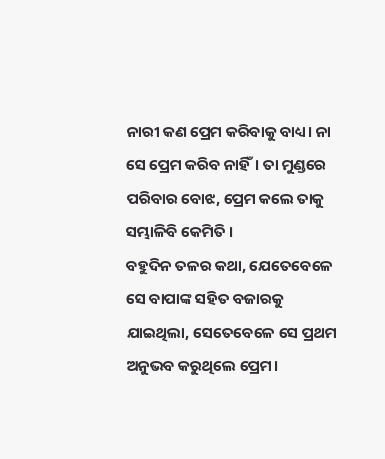ନାରୀ କଣ ପ୍ରେମ କରିବାକୁ ବାଧ୍ୟ। ନା ସେ ପ୍ରେମ କରିବ ନାହିଁ। ତା ମୁଣ୍ଡରେ ପରିବାର ବୋଝ, ପ୍ରେମ କଲେ ତାକୁ ସମ୍ଭାଳିବି କେମିତି ।
ବହୁଦିନ ତଳର କଥା, ଯେତେବେଳେ ସେ ବାପାଙ୍କ ସହିତ ବଜାରକୁ ଯାଇଥିଲା, ସେତେବେଳେ ସେ ପ୍ରଥମ ଅନୁଭବ କରୁଥିଲେ ପ୍ରେମ।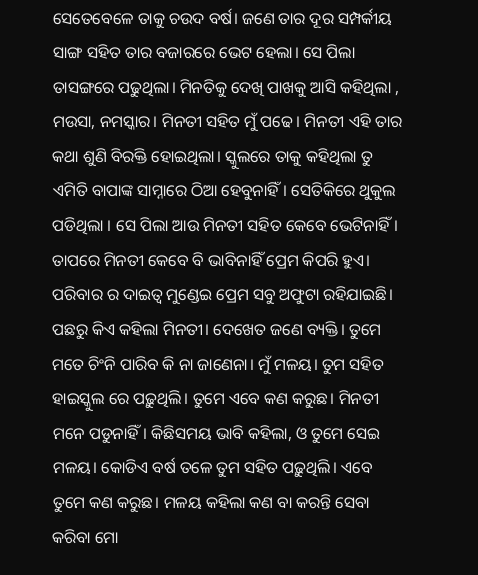ସେତେବେଳେ ତାକୁ ଚଉଦ ବର୍ଷ। ଜଣେ ତାର ଦୂର ସମ୍ପର୍କୀୟ ସାଙ୍ଗ ସହିତ ତାର ବଜାରରେ ଭେଟ ହେଲା। ସେ ପିଲା ତାସଙ୍ଗରେ ପଢୁଥିଲା। ମିନତିକୁ ଦେଖି ପାଖକୁ ଆସି କହିଥିଲା , ମଉସା, ନମସ୍କାର। ମିନତୀ ସହିତ ମୁଁ ପଢେ। ମିନତୀ ଏହି ତାର କଥା ଶୁଣି ବିରକ୍ତି ହୋଇଥିଲା। ସ୍କୁଲରେ ତାକୁ କହିଥିଲା ତୁ ଏମିତି ବାପାଙ୍କ ସାମ୍ନାରେ ଠିଆ ହେବୁନାହିଁ। ସେତିକିରେ ଥୁକୁଲ ପଡିଥିଲା । ସେ ପିଲା ଆଉ ମିନତୀ ସହିତ କେବେ ଭେଟିନାହିଁ। ତାପରେ ମିନତୀ କେବେ ବି ଭାବିନାହିଁ ପ୍ରେମ କିପରି ହୁଏ। ପରିବାର ର ଦାଇତ୍ୱ ମୁଣ୍ଡେଇ ପ୍ରେମ ସବୁ ଅଫୁଟା ରହିଯାଇଛି।
ପଛରୁ କିଏ କହିଲା ମିନତୀ। ଦେଖେତ ଜଣେ ବ୍ୟକ୍ତି। ତୁମେ ମତେ ଚିଂନି ପାରିବ କି ନା ଜାଣେନା। ମୁଁ ମଳୟ। ତୁମ ସହିତ ହାଇସ୍କୁଲ ରେ ପଢ଼ୁଥିଲି। ତୁମେ ଏବେ କଣ କରୁଛ। ମିନତୀ ମନେ ପଡୁନାହିଁ। କିଛିସମୟ ଭାବି କହିଲା, ଓ ତୁମେ ସେଇ ମଳୟ। କୋଡିଏ ବର୍ଷ ତଳେ ତୁମ ସହିତ ପଢ଼ୁଥିଲି। ଏବେ ତୁମେ କଣ କରୁଛ। ମଳୟ କହିଲା କଣ ବା କରନ୍ତି ସେବା କରିବା ମୋ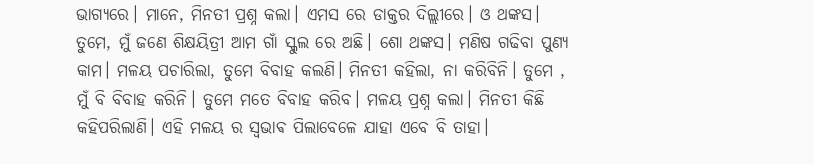ଭାଗ୍ୟରେ। ମାନେ, ମିନତୀ ପ୍ରଶ୍ନ କଲା। ଏମସ ରେ ଡାକ୍ତର ଦିଲ୍ଲୀରେ। ଓ ଥଙ୍କସ। ତୁମେ, ମୁଁ ଜଣେ ଶିକ୍ଷୟିତ୍ରୀ ଆମ ଗାଁ ସ୍କୁଲ ରେ ଅଛି। ଶୋ ଥଙ୍କସ। ମଣିଷ ଗଢିବା ପୁଣ୍ୟ କାମ। ମଳୟ ପଚାରିଲା, ତୁମେ ବିବାହ କଲଣି। ମିନତୀ କହିଲା, ନା କରିବିନି। ତୁମେ , ମୁଁ ବି ବିବାହ କରିନି। ତୁମେ ମତେ ବିବାହ କରିବ। ମଳୟ ପ୍ରଶ୍ନ କଲା। ମିନତୀ କିଛି କହିପରିଲାଣି। ଏହି ମଳୟ ର ସ୍ଵଭାଵ ପିଲାବେଳେ ଯାହା ଏବେ ବି ତାହା।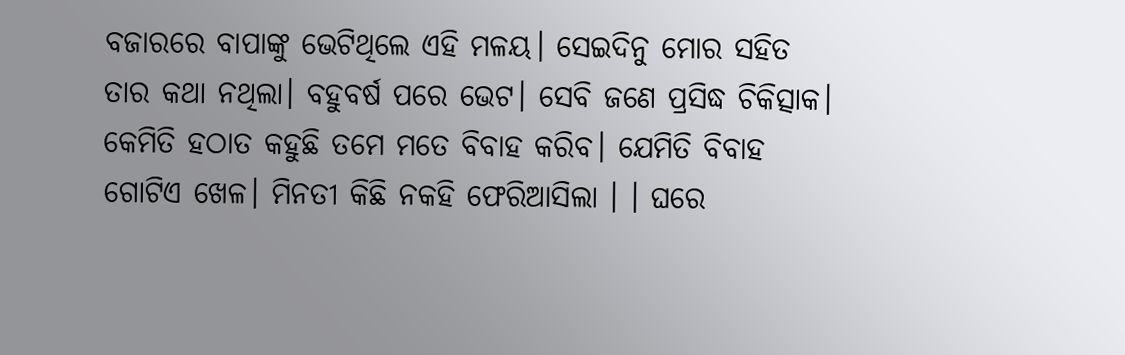ବଜାରରେ ବାପାଙ୍କୁ ଭେଟିଥିଲେ ଏହି ମଳୟ। ସେଇଦିନୁ ମୋର ସହିତ ତାର କଥା ନଥିଲା। ବହୁବର୍ଷ ପରେ ଭେଟ। ସେବି ଜଣେ ପ୍ରସିଦ୍ଧ ଚିକିତ୍ସାକ। କେମିତି ହଠାତ କହୁଛି ତମେ ମତେ ବିବାହ କରିବ। ଯେମିତି ବିବାହ ଗୋଟିଏ ଖେଳ। ମିନତୀ କିଛି ନକହି ଫେରିଆସିଲା । । ଘରେ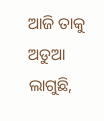ଆଜି ତାକୁ ଅଡୁଆ ଲାଗୁଛି,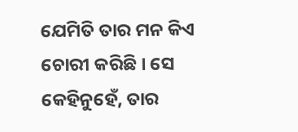ଯେମିତି ତାର ମନ କିଏ ଚୋରୀ କରିଛି। ସେ କେହିନୁହେଁ, ତାର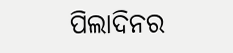ପିଲାଦିନର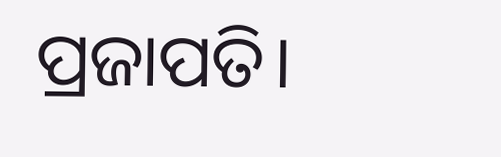ପ୍ରଜାପତି।